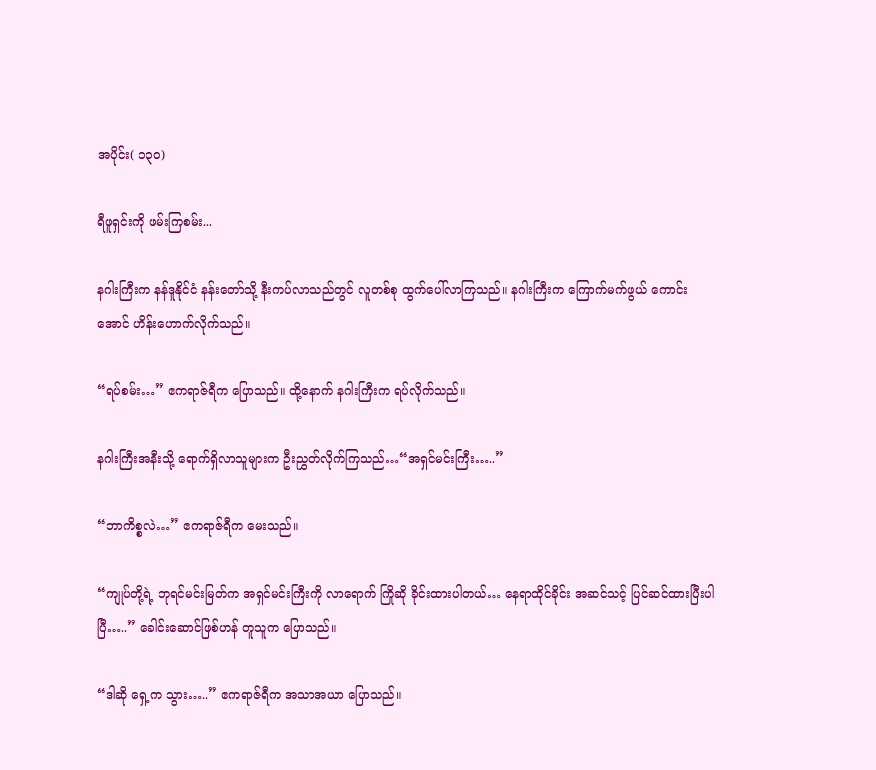အပိုင်း( ၁၃၀)

ရီဖူရှင်းကို ဖမ်းကြစမ်း...

နဂါးကြီးက နန်ဒူနိုင်ငံ နန်းတော်သို့ နီးကပ်လာသည်တွင် လူတစ်စု ထွက်ပေါ်လာကြသည်။ နဂါးကြီးက ကြောက်မက်ဖွယ် ကောင်းအောင် ဟိန်းဟောက်လိုက်သည်။

“ရပ်စမ်း…” ဧကရာဇ်ရီက ပြောသည်။ ထို့နောက် နဂါးကြီးက ရပ်လိုက်သည်။

နဂါးကြီးအနီးသို့ ရောက်ရှိလာသူများက ဦးညွှတ်လိုက်ကြသည်…“အရှင်မင်းကြီး…..”

“ဘာကိစ္စလဲ…” ဧကရာဇ်ရီက မေးသည်။

“ကျုပ်တို့ရဲ့ ဘုရင်မင်းမြတ်က အရှင်မင်းကြီးကို လာရောက် ကြိုဆို ခိုင်းထားပါတယ်… နေရာထိုင်ခိုင်း အဆင်သင့် ပြင်ဆင်ထားပြီးပါပြီ…..” ခေါင်းဆောင်ဖြစ်ဟန် တူသူက ပြောသည်။

“ဒါဆို ရှေ့က သွား…..” ဧကရာဇ်ရီက အသာအယာ ပြောသည်။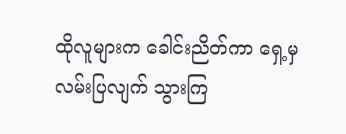ထိုလူများက ခေါင်းညိတ်ကာ ရှေ့မှ လမ်းပြလျက် သွားကြ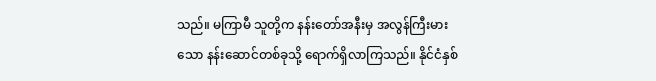သည်။ မကြာမီ သူတို့က နန်းတော်အနီးမှ အလွန်ကြီးမားသော နန်းဆောင်တစ်ခုသို့ ရောက်ရှိလာကြသည်။ နိုင်ငံနှစ်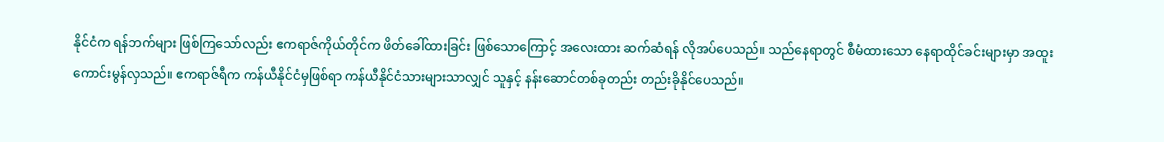နိုင်ငံက ရန်ဘက်များ ဖြစ်ကြသော်လည်း ဧကရာဇ်ကိုယ်တိုင်က ဖိတ်ခေါ်ထားခြင်း ဖြစ်သောကြောင့် အလေးထား ဆက်ဆံရန် လိုအပ်ပေသည်။ သည်နေရာတွင် စီမံထားသော နေရာထိုင်ခင်းများမှာ အထူး ကောင်းမွန်လှသည်။ ဧကရာဇ်ရီက ကန်ယီနိုင်ငံမှဖြစ်ရာ ကန်ယီနိုင်ငံသားများသာလျှင် သူနှင့် နန်းဆောင်တစ်ခုတည်း တည်းခိုနိုင်ပေသည်။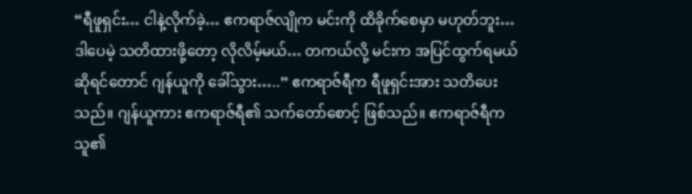“ရီဖူရှင်း… ငါနဲ့လိုက်ခဲ့… ဧကရာဇ်လျိုက မင်းကို ထိခိုက်စေမှာ မဟုတ်ဘူး… ဒါပေမဲ့ သတိထားဖို့တော့ လိုလိမ့်မယ်… တကယ်လို့ မင်းက အပြင်ထွက်ရမယ် ဆိုရင်တောင် ဂျန်ယူကို ခေါ်သွား…..” ဧကရာဇ်ရီက ရီဖူရှင်းအား သတိပေးသည်။ ဂျန်ယူကား ဧကရာဇ်ရီ၏ သက်တော်စောင့် ဖြစ်သည်။ ဧကရာဇ်ရီက သူ၏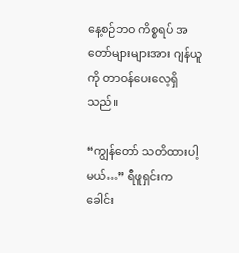နေ့စဉ်ဘဝ ကိစ္စရပ် အတော်များများအား ဂျန်ယူကို တာဝန်ပေးလေ့ရှိသည်။

“ကျွန်တော် သတိထားပါ့မယ်…” ရီဖူရှင်းက ခေါင်း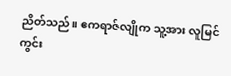ညိတ်သည်။ ဧကရာဇ်လျိုက သူ့အား လူမြင်ကွင်း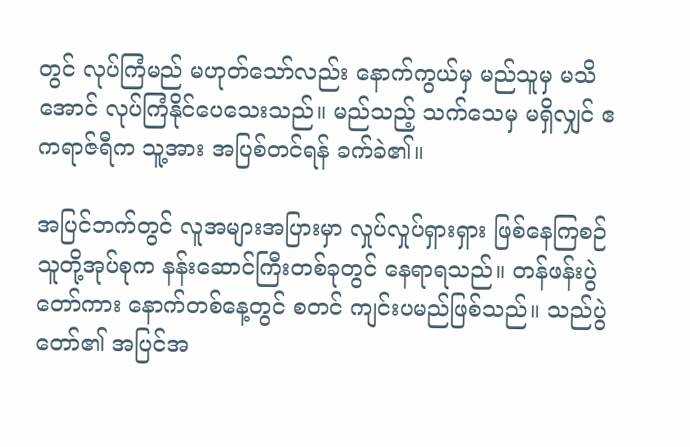တွင် လုပ်ကြံမည် မဟုတ်သော်လည်း နောက်ကွယ်မှ မည်သူမှ မသိအောင် လုပ်ကြံနိုင်ပေသေးသည်။ မည်သည့် သက်သေမှ မရှိလျှင် ဧကရာဇ်ရီက သူ့အား အပြစ်တင်ရန် ခက်ခဲ၏။

အပြင်ဘက်တွင် လူအများအပြားမှာ လှုပ်လှုပ်ရှားရှား ဖြစ်နေကြစဉ် သူတို့အုပ်စုက နန်းဆောင်ကြီးတစ်ခုတွင် နေရာရသည်။ တန်ဖန်းပွဲတော်ကား နောက်တစ်နေ့တွင် စတင် ကျင်းပမည်ဖြစ်သည်။ သည်ပွဲတော်၏ အပြင်အ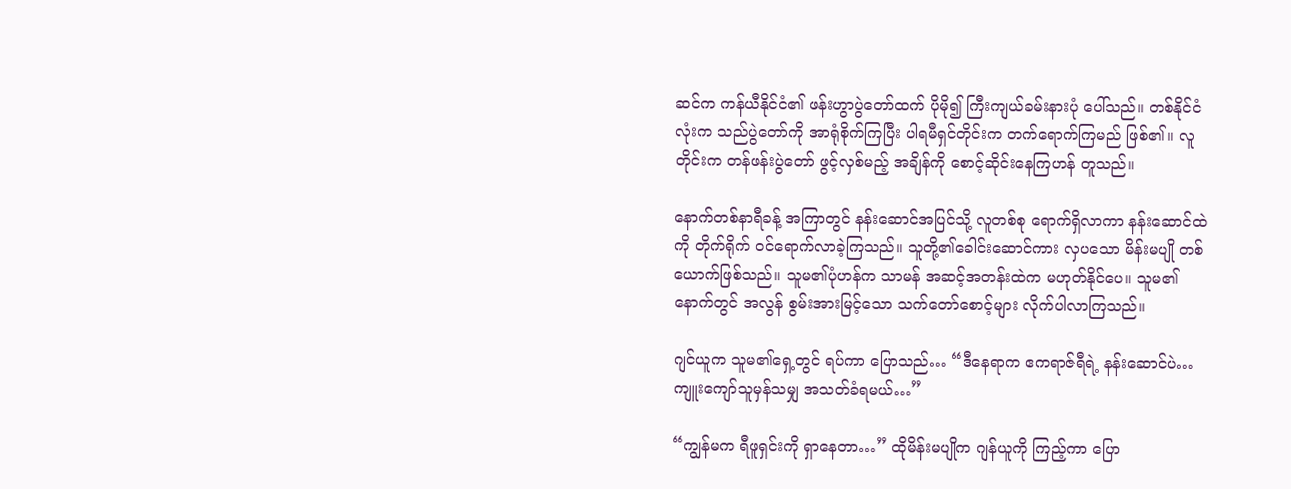ဆင်က ကန်ယီနိုင်ငံ၏ ဖန်းဟွာပွဲတော်ထက် ပိုမို၍ ကြီးကျယ်ခမ်းနားပုံ ပေါ်သည်။ တစ်နိုင်ငံလုံးက သည်ပွဲတော်ကို အာရုံစိုက်ကြပြီး ပါရမီရှင်တိုင်းက တက်ရောက်ကြမည် ဖြစ်၏။ လူတိုင်းက တန်ဖန်းပွဲတော် ဖွင့်လှစ်မည့် အချိန်ကို စောင့်ဆိုင်းနေကြဟန် တူသည်။

နောက်တစ်နာရီခန့် အကြာတွင် နန်းဆောင်အပြင်သို့ လူတစ်စု ရောက်ရှိလာကာ နန်းဆောင်ထဲကို တိုက်ရိုက် ဝင်ရောက်လာခဲ့ကြသည်။ သူတို့၏ခေါင်းဆောင်ကား လှပသော မိန်းမပျို တစ်ယောက်ဖြစ်သည်။ သူမ၏ပုံဟန်က သာမန် အဆင့်အတန်းထဲက မဟုတ်နိုင်ပေ။ သူမ၏နောက်တွင် အလွန် စွမ်းအားမြင့်သော သက်တော်စောင့်များ လိုက်ပါလာကြသည်။

ဂျင်ယူက သူမ၏ရှေ့တွင် ရပ်ကာ ပြောသည်… “ဒီနေရာက ဧကရာဇ်ရီရဲ့ နန်းဆောင်ပဲ… ကျူးကျော်သူမှန်သမျှ အသတ်ခံရမယ်…”

“ကျွန်မက ရီဖူရှင်းကို ရှာနေတာ…” ထိုမိန်းမပျိုက ဂျန်ယူကို ကြည့်ကာ ပြော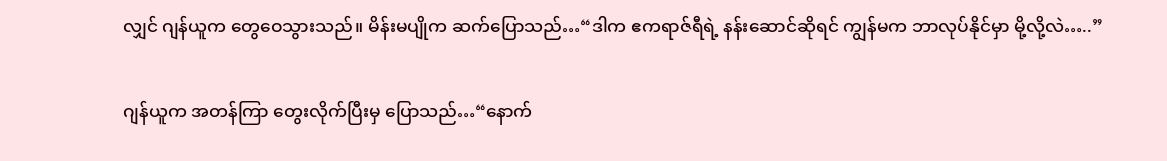လျှင် ဂျန်ယူက တွေဝေသွားသည်။ မိန်းမပျိုက ဆက်ပြောသည်…“ဒါက ဧကရာဇ်ရီရဲ့ နန်းဆောင်ဆိုရင် ကျွန်မက ဘာလုပ်နိုင်မှာ မို့လို့လဲ…..”

ဂျန်ယူက အတန်ကြာ တွေးလိုက်ပြီးမှ ပြောသည်…“နောက်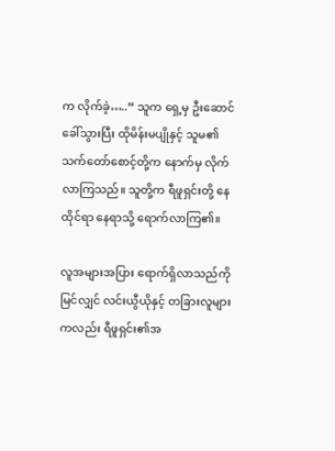က လိုက်ခဲ့…..” သူက ရှေ့မှ ဦးဆောင်ခေါ်သွားပြီး ထိုမိန်းမပျိုနှင့် သူမ၏ သက်တော်စောင့်တို့က နောက်မှ လိုက်လာကြသည်။ သူတို့က ရီဖူရှင်းတို့ နေထိုင်ရာ နေရာသို့ ရောက်လာကြ၏။

လူအများအပြား ရောက်ရှိလာသည်ကို မြင်လျှင် လင်းယွီယိုနှင့် တခြားလူများကလည်း ရီဖူရှင်း၏အ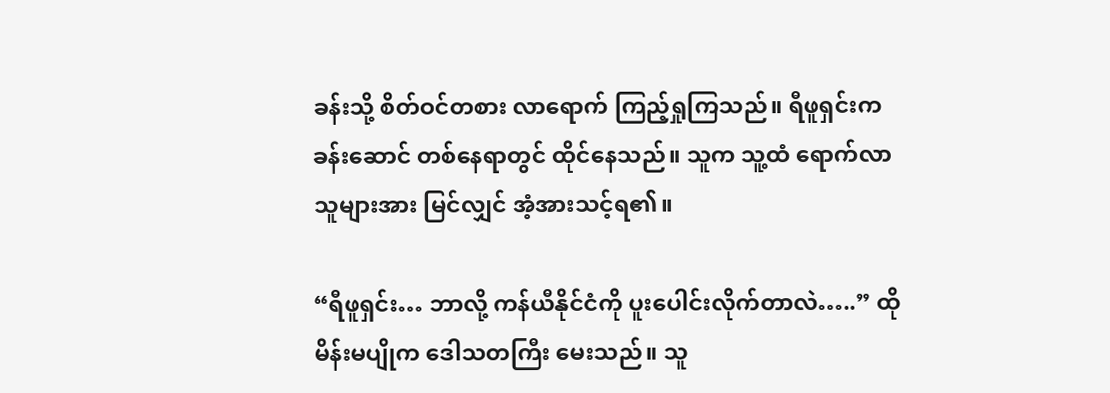ခန်းသို့ စိတ်ဝင်တစား လာရောက် ကြည့်ရှုကြသည်။ ရီဖူရှင်းက ခန်းဆောင် တစ်နေရာတွင် ထိုင်နေသည်။ သူက သူ့ထံ ရောက်လာသူများအား မြင်လျှင် အံ့အားသင့်ရ၏။

“ရီဖူရှင်း… ဘာလို့ ကန်ယီနိုင်ငံကို ပူးပေါင်းလိုက်တာလဲ…..” ထိုမိန်းမပျိုက ဒေါသတကြီး မေးသည်။ သူ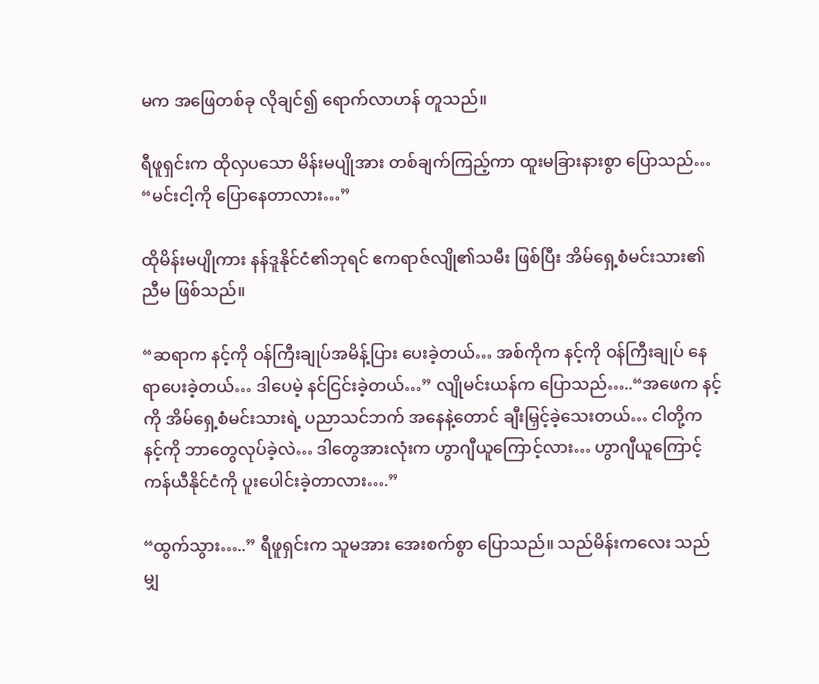မက အဖြေတစ်ခု လိုချင်၍ ရောက်လာဟန် တူသည်။

ရီဖူရှင်းက ထိုလှပသော မိန်းမပျိုအား တစ်ချက်ကြည့်ကာ ထူးမခြားနားစွာ ပြောသည်… “မင်းငါ့ကို ပြောနေတာလား…”

ထိုမိန်းမပျိုကား နန်ဒူနိုင်ငံ၏ဘုရင် ဧကရာဇ်လျို၏သမီး ဖြစ်ပြီး အိမ်ရှေ့စံမင်းသား၏ ညီမ ဖြစ်သည်။

“ဆရာက နင့်ကို ဝန်ကြီးချုပ်အမိန့်ပြား ပေးခဲ့တယ်… အစ်ကိုက နင့်ကို ဝန်ကြီးချုပ် နေရာပေးခဲ့တယ်… ဒါပေမဲ့ နင်ငြင်းခဲ့တယ်…” လျိုမင်းယန်က ပြောသည်…..“အဖေက နင့်ကို အိမ်ရှေ့စံမင်းသားရဲ့ ပညာသင်ဘက် အနေနဲ့တောင် ချီးမြှင့်ခဲ့သေးတယ်… ငါတို့က နင့်ကို ဘာတွေလုပ်ခဲ့လဲ… ဒါတွေအားလုံးက ဟွာဂျီယူကြောင့်လား… ဟွာဂျီယူကြောင့် ကန်ယီနိုင်ငံကို ပူးပေါင်းခဲ့တာလား….”

“ထွက်သွား…..” ရီဖူရှင်းက သူမအား အေးစက်စွာ ပြောသည်။ သည်မိန်းကလေး သည်မျှ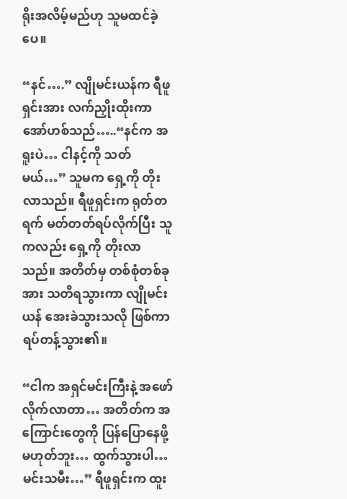ရိုးအလိမ့်မည်ဟု သူမထင်ခဲ့ပေ။

“နင်….” လျိုမင်းယန်က ရီဖူရှင်းအား လက်ညှိုးထိုးကာ အော်ဟစ်သည်…..“နင်က အရူးပဲ… ငါနင့်ကို သတ်မယ်…” သူမက ရှေ့ကို တိုးလာသည်။ ရီဖူရှင်းက ရုတ်တရက် မတ်တတ်ရပ်လိုက်ပြီး သူကလည်း ရှေ့ကို တိုးလာသည်။ အတိတ်မှ တစ်စုံတစ်ခုအား သတိရသွားကာ လျိုမင်းယန် အေးခဲသွားသလို ဖြစ်ကာ ရပ်တန့်သွား၏။

“ငါက အရှင်မင်းကြီးနဲ့ အဖော်လိုက်လာတာ… အတိတ်က အကြောင်းတွေကို ပြန်ပြောနေဖို့ မဟုတ်ဘူး… ထွက်သွားပါ… မင်းသမီး…” ရီဖူရှင်းက ထူး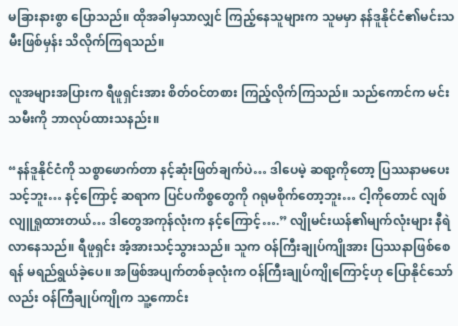မခြားနားစွာ ပြောသည်။ ထိုအခါမှသာလျှင် ကြည့်နေသူများက သူမမှာ နန်ဒူနိုင်ငံ၏မင်းသမီးဖြစ်မှန်း သိလိုက်ကြရသည်။

လူအများအပြားက ရီဖူရှင်းအား စိတ်ဝင်တစား ကြည့်လိုက်ကြသည်။ သည်ကောင်က မင်းသမီးကို ဘာလုပ်ထားသနည်း။

“နန်ဒူနိုင်ငံကို သစ္စာဖောက်တာ နင့်ဆုံးဖြတ်ချက်ပဲ… ဒါပေမဲ့ ဆရာ့ကိုတော့ ပြဿနာမပေးသင့်ဘူး… နင့်ကြောင့် ဆရာက ပြင်ပကိစ္စတွေကို ဂရုမစိုက်တော့ဘူး… ငါ့ကိုတောင် လျစ်လျူရှုထားတယ်… ဒါတွေအကုန်လုံးက နင့်ကြောင့်….” လျိုမင်းယန်၏မျက်လုံးများ နီရဲလာနေသည်။ ရီဖူရှင်း အံ့အားသင့်သွားသည်။ သူက ဝန်ကြီးချုပ်ကျိုအား ပြဿနာဖြစ်စေရန် မရည်ရွယ်ခဲ့ပေ။ အဖြစ်အပျက်တစ်ခုလုံးက ဝန်ကြီးချုပ်ကျိုကြောင့်ဟု ပြောနိုင်သော်လည်း ဝန်ကြီချုပ်ကျိုက သူ့ကောင်း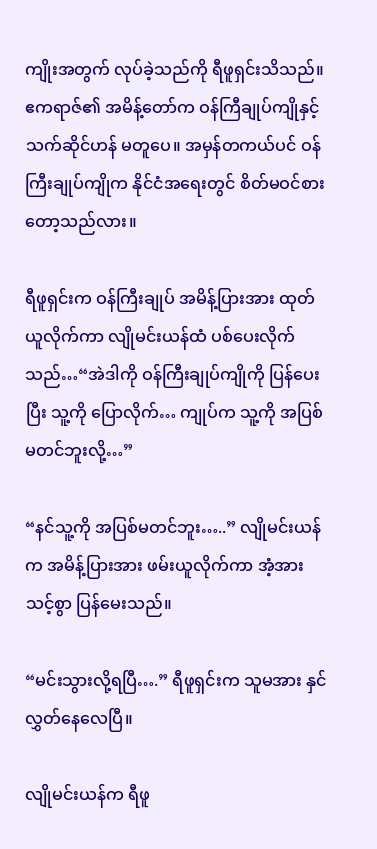ကျိုးအတွက် လုပ်ခဲ့သည်ကို ရီဖူရှင်းသိသည်။ ဧကရာဇ်၏ အမိန့်တော်က ဝန်ကြီချုပ်ကျိုနှင့် သက်ဆိုင်ဟန် မတူပေ။ အမှန်တကယ်ပင် ဝန်ကြီးချုပ်ကျိုက နိုင်ငံအရေးတွင် စိတ်မဝင်စား တော့သည်လား။

ရီဖူရှင်းက ဝန်ကြီးချုပ် အမိန့်ပြားအား ထုတ်ယူလိုက်ကာ လျိုမင်းယန်ထံ ပစ်ပေးလိုက်သည်…“အဲဒါကို ဝန်ကြီးချုပ်ကျိုကို ပြန်ပေးပြီး သူ့ကို ပြောလိုက်… ကျုပ်က သူ့ကို အပြစ်မတင်ဘူးလို့…”

“နင်သူ့ကို အပြစ်မတင်ဘူး…..” လျိုမင်းယန်က အမိန့်ပြားအား ဖမ်းယူလိုက်ကာ အံ့အားသင့်စွာ ပြန်မေးသည်။

“မင်းသွားလို့ရပြီ….” ရီဖူရှင်းက သူမအား နှင်လွှတ်နေလေပြီ။

လျိုမင်းယန်က ရီဖူ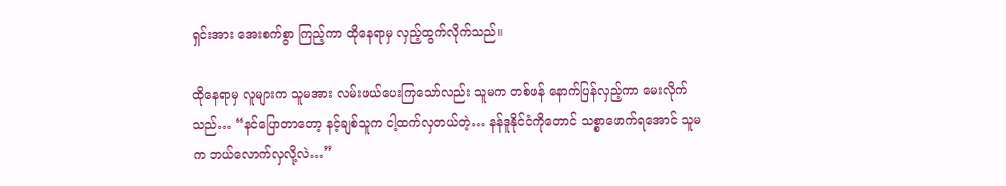ရှင်းအား အေးစက်စွာ ကြည့်ကာ ထိုနေရာမှ လှည့်ထွက်လိုက်သည်။

ထိုနေရာမှ လူများက သူမအား လမ်းဖယ်ပေးကြသော်လည်း သူမက တစ်ဖန် နောက်ပြန်လှည့်ကာ မေးလိုက်သည်… “နင်ပြောတာတော့ နင့်ချစ်သူက ငါ့ထက်လှတယ်တဲ့… နန်ဒူနိုင်ငံကိုတောင် သစ္စာဖောက်ရအောင် သူမက ဘယ်လောက်လှလို့လဲ…”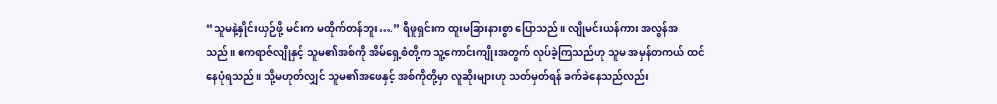“သူမနဲ့နှိုင်းယှဉ်ဖို့ မင်းက မထိုက်တန်ဘူး….” ရီဖူရှင်းက ထူးမခြားနားစွာ ပြောသည်။ လျိုမင်းယန်ကား အလွန်အသည်။ ဧကရာဇ်လျိုနှင့် သူမ၏အစ်ကို အိမ်ရှေ့စံတို့က သူ့ကောင်းကျိုးအတွက် လုပ်ခဲ့ကြသည်ဟု သူမ အမှန်တကယ် ထင်နေပုံရသည်။ သို့မဟုတ်လျှင် သူမ၏အဖေနှင့် အစ်ကိုတို့မှာ လူဆိုးများဟု သတ်မှတ်ရန် ခက်ခဲနေသည်လည်း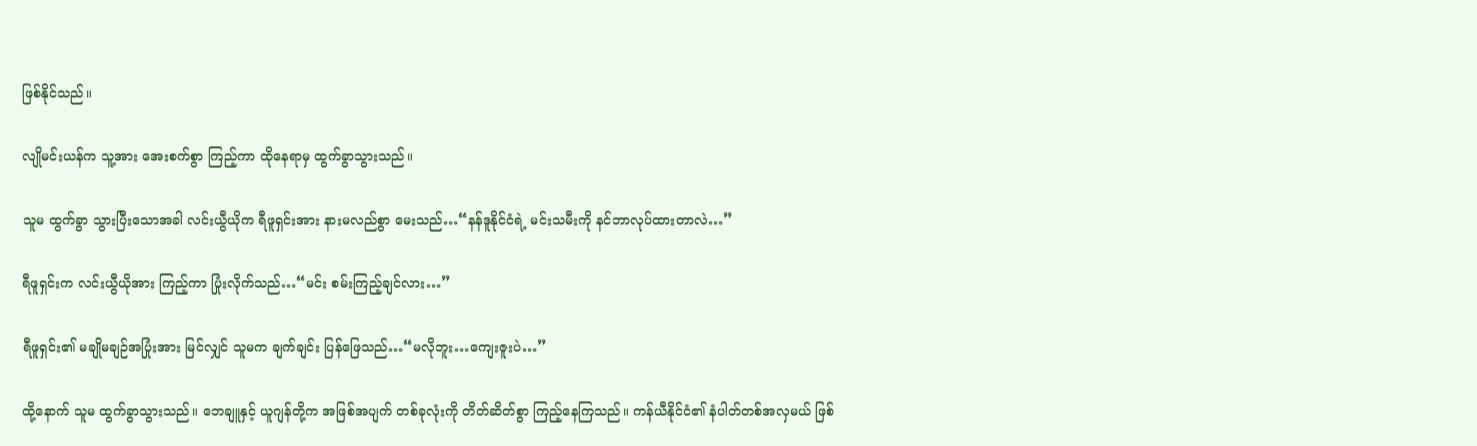ဖြစ်နိုင်သည်။

လျိုမင်းယန်က သူ့အား အေးစက်စွာ ကြည့်ကာ ထိုနေရာမှ ထွက်ခွာသွားသည်။

သူမ ထွက်ခွာ သွားပြီးသောအခါ လင်းယွီယိုက ရီဖူရှင်းအား နားမလည်စွာ မေးသည်…“နန်ဒူနိုင်ငံရဲ့ မင်းသမီးကို နင်ဘာလုပ်ထားတာလဲ…”

ရီဖူရှင်းက လင်းယွီယိုအား ကြည့်ကာ ပြုံးလိုက်သည်…“မင်း စမ်းကြည့်ချင်လား…”

ရီဖူရှင်း၏ မချိုမချဉ်အပြုံးအား မြင်လျှင် သူမက ချက်ချင်း ပြန်ဖြေသည်…“မလိုဘူး…ကျေးဇူးပဲ…”

ထို့နောက် သူမ ထွက်ခွာသွားသည်။ ဘေချူနှင့် ယူဂျန်တို့က အဖြစ်အပျက် တစ်ခုလုံးကို တိတ်ဆိတ်စွာ ကြည့်နေကြသည်။ ကန်ယီနိုင်ငံ၏ နံပါတ်တစ်အလှမယ် ဖြစ်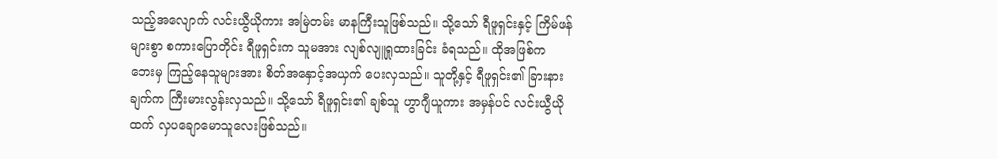သည့်အလျောက် လင်းယွီယိုကား အမြဲတမ်း မာနကြီးသူဖြစ်သည်။ သို့သော် ရီဖူရှင်းနှင့် ကြိမ်ဖန်များစွာ စကားပြောတိုင်း ရီဖူရှင်းက သူမအား လျစ်လျူရှုထားခြင်း ခံရသည်။ ထိုအဖြစ်က ဘေးမှ ကြည့်နေသူများအား စိတ်အနှောင့်အယှက် ပေးလှသည်။ သူတို့နှင့် ရီဖူရှင်း၏ ခြားနားချက်က ကြီးမားလွန်းလှသည်။ သို့သော် ရီဖူရှင်း၏ ချစ်သူ ဟွာဂျီယူကား အမှန်ပင် လင်းယွီယိုထက် လှပချောမောသူလေးဖြစ်သည်။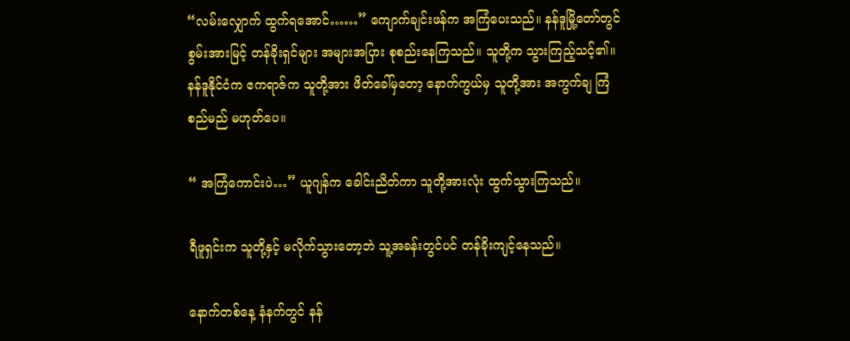“လမ်းလျှောက် ထွက်ရအောင်……” ကျောက်ချင်းဖန်က အကြံပေးသည်။ နန်ဒူမြို့တော်တွင် စွမ်းအားမြင့် တန်ခိုးရှင်များ အများအပြား စုစည်းနေကြသည်။ သူတို့က သွားကြည့်သင့်၏။ နန်ဒူနိုင်ငံက ဧကရာဇ်က သူတို့အား ဖိတ်ခေါ်မှတော့ နောက်ကွယ်မှ သူတို့အား အကွက်ချ ကြံစည်မည် မဟုတ်ပေ။

“ အကြံကောင်းပဲ…” ယူဂျန်က ခေါင်းညိတ်ကာ သူတို့အားလုံး ထွက်သွားကြသည်။

ရီဖူရှင်းက သူတို့နှင့် မလိုက်သွားတော့ဘဲ သူ့အခန်းတွင်ပင် တန်ခိုးကျင့်နေသည်။

နောက်တစ်နေ့ နံနက်တွင် နန်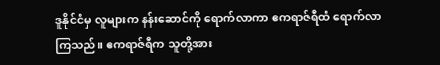ဒူနိုင်ငံမှ လူများက နန်းဆောင်ကို ရောက်လာကာ ဧကရာဇ်ရီထံ ရောက်လာကြသည်။ ဧကရာဇ်ရီက သူတို့အား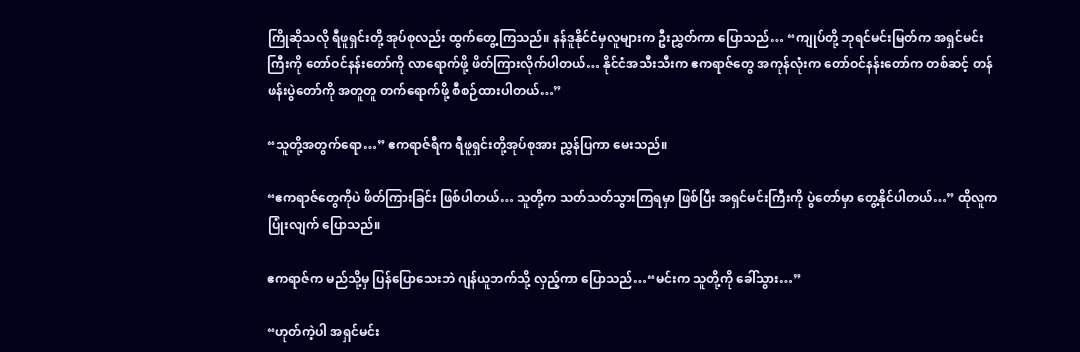ကြိုဆိုသလို ရီဖူရှင်းတို့ အုပ်စုလည်း ထွက်တွေ့ကြသည်။ နန်ဒူနိုင်ငံမှလူများက ဦးညွှတ်ကာ ပြောသည်… “ကျုပ်တို့ ဘုရင်မင်းမြတ်က အရှင်မင်းကြီးကို တော်ဝင်နန်းတော်ကို လာရောက်ဖို့ ဖိတ်ကြားလိုက်ပါတယ်… နိုင်ငံအသီးသီးက ဧကရာဇ်တွေ အကုန်လုံးက တော်ဝင်နန်းတော်က တစ်ဆင့် တန်ဖန်းပွဲတော်ကို အတူတူ တက်ရောက်ဖို့ စီစဉ်ထားပါတယ်…”

“သူတို့အတွက်ရော…” ဧကရာဇ်ရီက ရီဖူရှင်းတို့အုပ်စုအား ညွှန်ပြကာ မေးသည်။

“ဧကရာဇ်တွေကိုပဲ ဖိတ်ကြားခြင်း ဖြစ်ပါတယ်… သူတို့က သတ်သတ်သွားကြရမှာ ဖြစ်ပြီး အရှင်မင်းကြီးကို ပွဲတော်မှာ တွေ့နိုင်ပါတယ်…” ထိုလူက ပြုံးလျက် ပြောသည်။

ဧကရာဇ်က မည်သို့မှ ပြန်ပြောသေးဘဲ ဂျန်ယူဘက်သို့ လှည့်ကာ ပြောသည်…“မင်းက သူတို့ကို ခေါ်သွား…”

“ဟုတ်ကဲ့ပါ အရှင်မင်း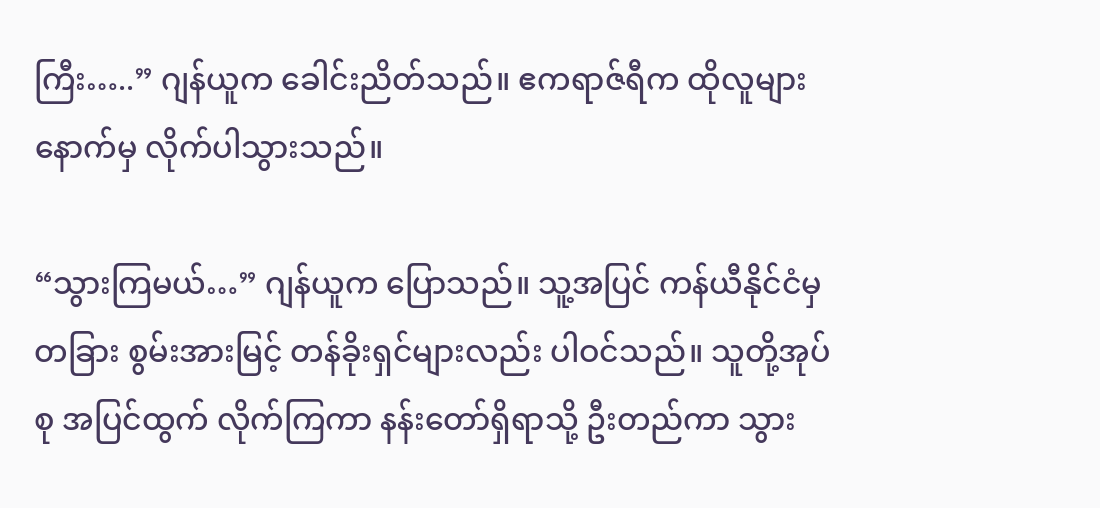ကြီး…..” ဂျန်ယူက ခေါင်းညိတ်သည်။ ဧကရာဇ်ရီက ထိုလူများနောက်မှ လိုက်ပါသွားသည်။

“သွားကြမယ်…” ဂျန်ယူက ပြောသည်။ သူ့အပြင် ကန်ယီနိုင်ငံမှ တခြား စွမ်းအားမြင့် တန်ခိုးရှင်များလည်း ပါဝင်သည်။ သူတို့အုပ်စု အပြင်ထွက် လိုက်ကြကာ နန်းတော်ရှိရာသို့ ဦးတည်ကာ သွား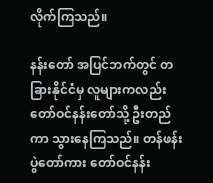လိုက်ကြသည်။

နန်းတော် အပြင်ဘက်တွင် တခြားနိုင်ငံမှ လူများကလည်း တော်ဝင်နန်းတော်သို့ ဦးတည်ကာ သွားနေကြသည်။ တန်ဖန်းပွဲတော်ကား တော်ဝင်နန်း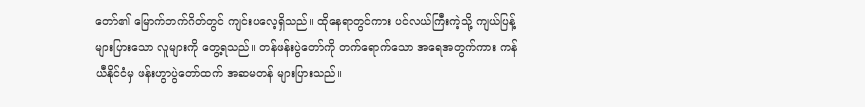တော်၏ မြောက်ဘက်ဂိတ်တွင် ကျင်းပလေ့ရှိသည်။ ထိုနေရာတွင်ကား ပင်လယ်ကြီးကဲ့သို့ ကျယ်ပြန့်များပြားသော လူများကို တွေ့ရသည်။ တန်ဖန်းပွဲတော်ကို တက်ရောက်သော အရေအတွက်ကား ကန်ယီနိုင်ငံမှ ဖန်းဟွာပွဲတော်ထက် အဆမတန် များပြားသည်။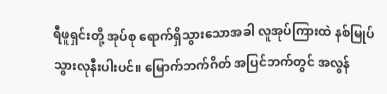ရီဖူရှင်းတို့ အုပ်စု ရောက်ရှိသွားသောအခါ လူအုပ်ကြားထဲ နစ်မြုပ်သွားလုနီးပါးပင်။ မြောက်ဘက်ဂိတ် အပြင်ဘက်တွင် အလွန်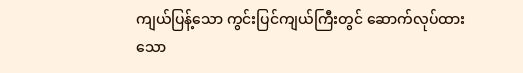ကျယ်ပြန့်သော ကွင်းပြင်ကျယ်ကြီးတွင် ဆောက်လုပ်ထားသော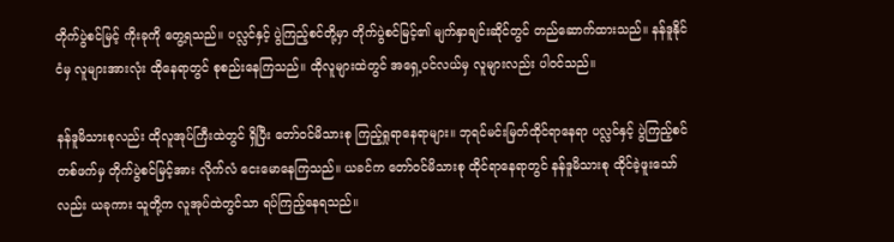တိုက်ပွဲစင်မြင့် ကိုးခုကို တွေ့ရသည်။ ပလ္လင်နှင့် ပွဲကြည့်စင်တို့မှာ တိုက်ပွဲစင်မြင့်၏ မျက်နှာချင်းဆိုင်တွင် တည်ဆောက်ထားသည်။ နန်ဒူနိုင်ငံမှ လူများအားလုံး ထိုနေရာတွင် စုစည်းနေကြသည်။ ထိုလူများထဲတွင် အရှေ့ပင်လယ်မှ လူများလည်း ပါဝင်သည်။

နန်ဒူမိသားစုလည်း ထိုလူအုပ်ကြီးထဲတွင် ရှိပြီး တော်ဝင်မိသားစု ကြည့်ရှုရာနေရာများ။ ဘုရင်မင်းမြတ်ထိုင်ရာနေရာ ပလ္လင်နှင့် ပွဲကြည့်စင်တစ်ဖက်မှ တိုက်ပွဲစင်မြင့်အား လိုက်လံ ငေးမောနေကြသည်။ ယခင်က တော်ဝင်မိသားစု ထိုင်ရာနေရာတွင် နန်ဒူမိသားစု ထိုင်ခဲ့ဖူးသော်လည်း ယခုကား သူတို့က လူအုပ်ထဲတွင်သာ ရပ်ကြည့်နေရသည်။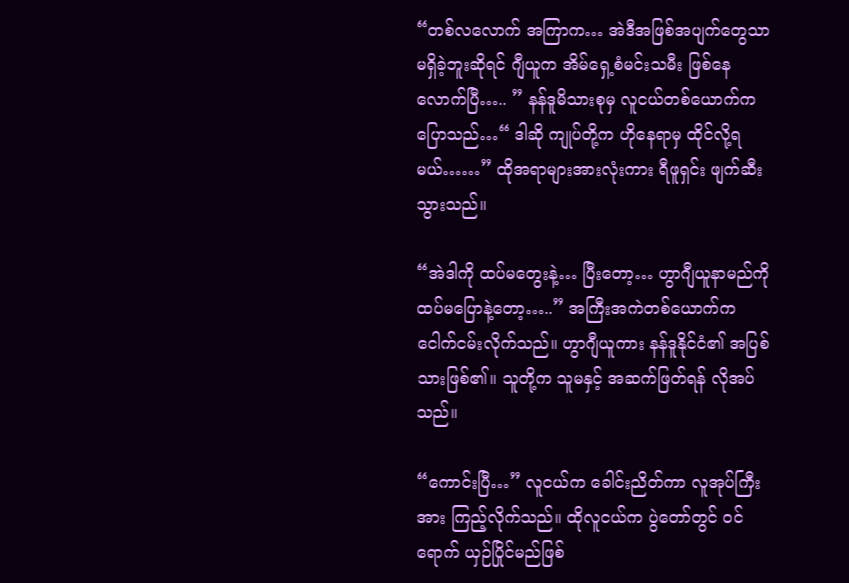“တစ်လလောက် အကြာက… အဲဒီအဖြစ်အပျက်တွေသာ မရှိခဲ့ဘူးဆိုရင် ဂျီယူက အိမ်ရှေ့စံမင်းသမီး ဖြစ်နေလောက်ပြီ….. ” နန်ဒူမိသားစုမှ လူငယ်တစ်ယောက်က ပြောသည်…“ ဒါဆို ကျုပ်တို့က ဟိုနေရာမှ ထိုင်လို့ရမယ်……” ထိုအရာများအားလုံးကား ရီဖူရှင်း ဖျက်ဆီးသွားသည်။

“အဲဒါကို ထပ်မတွေးနဲ့… ပြီးတော့… ဟွာဂျီယူနာမည်ကို ထပ်မပြောနဲ့တော့…..” အကြီးအကဲတစ်ယောက်က ငေါက်ငမ်းလိုက်သည်။ ဟွာဂျီယူကား နန်ဒူနိုင်ငံ၏ အပြစ်သားဖြစ်၏။ သူတို့က သူမနှင့် အဆက်ဖြတ်ရန် လိုအပ်သည်။

“ကောင်းပြီ…” လူငယ်က ခေါင်းညိတ်ကာ လူအုပ်ကြီးအား ကြည့်လိုက်သည်။ ထိုလူငယ်က ပွဲတော်တွင် ဝင်ရောက် ယှဉ်ပြိုင်မည်ဖြစ်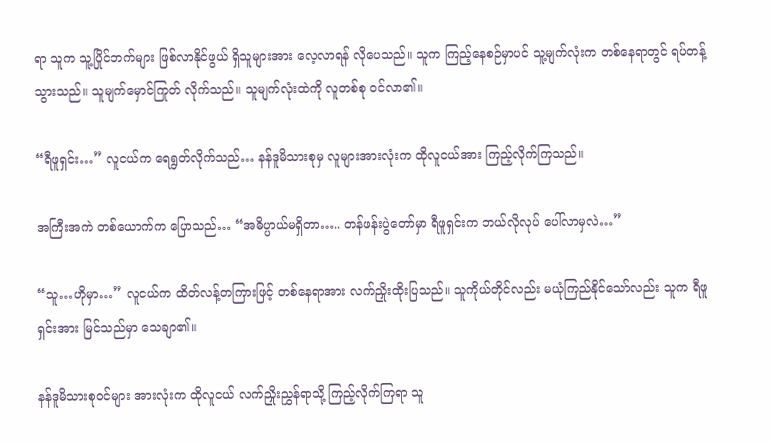ရာ သူက သူ့ပြိုင်ဘက်များ ဖြစ်လာနိုင်ဖွယ် ရှိသူများအား လေ့လာရန် လိုပေသည်။ သူက ကြည့်နေစဉ်မှာပင် သူ့မျက်လုံးက တစ်နေရာတွင် ရပ်တန့်သွားသည်။ သူမျက်မှောင်ကြုတ် လိုက်သည်။ သူမျက်လုံးထဲကို လူတစ်စု ဝင်လာ၏။

“ရီဖူရှင်း…” လူငယ်က ရေရွတ်လိုက်သည်… နန်ဒူမိသားစုမှ လူများအားလုံးက ထိုလူငယ်အား ကြည့်လိုက်ကြသည်။

အကြီးအကဲ တစ်ယောက်က ပြောသည်… “အဓိပ္ပာယ်မရှိတာ….. တန်ဖန်းပွဲတော်မှာ ရီဖူရှင်းက ဘယ်လိုလုပ် ပေါ်လာမှလဲ…”

“သူ…ဟိုမှာ…” လူငယ်က ထိတ်လန့်တကြားဖြင့် တစ်နေရာအား လက်ညှိုးထိုးပြသည်။ သူကိုယ်တိုင်လည်း မယုံကြည်နိုင်သော်လည်း သူက ရီဖူရှင်းအား မြင်သည်မှာ သေချာ၏။

နန်ဒူမိသားစုဝင်များ အားလုံးက ထိုလူငယ် လက်ညှိုးညွှန်ရာသို့ ကြည့်လိုက်ကြရာ သူ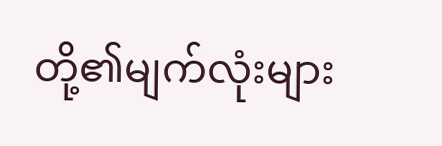တို့၏မျက်လုံးများ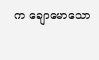က ချောမောသော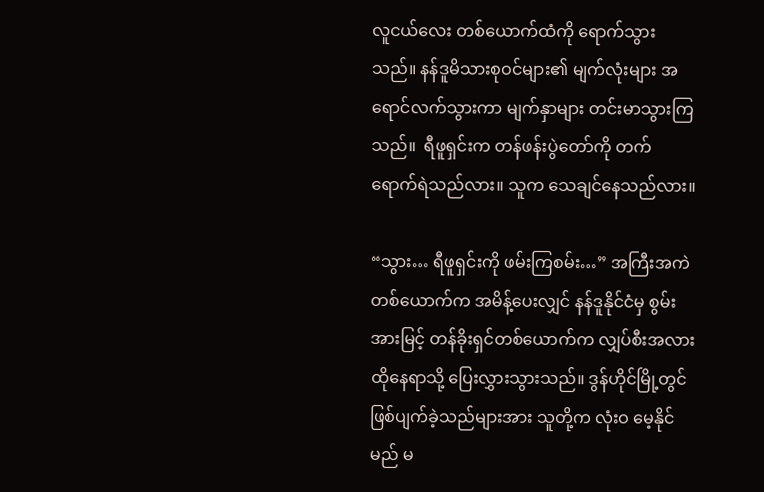လူငယ်လေး တစ်ယောက်ထံကို ရောက်သွားသည်။ နန်ဒူမိသားစုဝင်များ၏ မျက်လုံးများ အရောင်လက်သွားကာ မျက်နှာများ တင်းမာသွားကြသည်။  ရီဖူရှင်းက တန်ဖန်းပွဲတော်ကို တက်ရောက်ရဲသည်လား။ သူက သေချင်နေသည်လား။

“သွား… ရီဖူရှင်းကို ဖမ်းကြစမ်း…” အကြီးအကဲတစ်ယောက်က အမိန့်ပေးလျှင် နန်ဒူနိုင်ငံမှ စွမ်းအားမြင့် တန်ခိုးရှင်တစ်ယောက်က လျှပ်စီးအလား ထိုနေရာသို့ ပြေးလွှားသွားသည်။ ဒွန်ဟိုင်မြို့တွင် ဖြစ်ပျက်ခဲ့သည်များအား သူတို့က လုံးဝ မေ့နိုင်မည် မ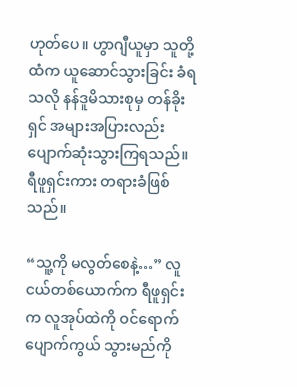ဟုတ်ပေ။ ဟွာဂျီယူမှာ သူတို့ထံက ယူဆောင်သွားခြင်း ခံရသလို နန်ဒူမိသားစုမှ တန်ခိုးရှင် အများအပြားလည်း ပျောက်ဆုံးသွားကြရသည်။ ရီဖူရှင်းကား တရားခံဖြစ်သည်။

“သူ့ကို မလွတ်စေနဲ့…” လူငယ်တစ်ယောက်က ရီဖူရှင်းက လူအုပ်ထဲကို ဝင်ရောက် ပျောက်ကွယ် သွားမည်ကို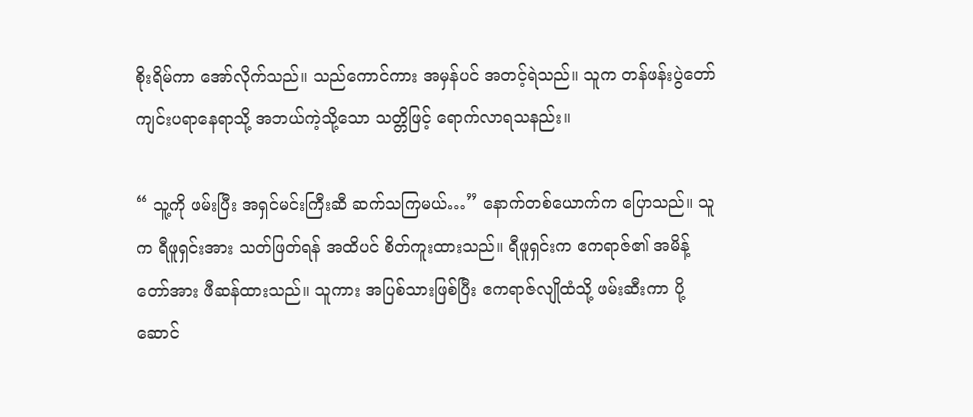စိုးရိမ်ကာ အော်လိုက်သည်။ သည်ကောင်ကား အမှန်ပင် အတင့်ရဲသည်။ သူက တန်ဖန်းပွဲတော် ကျင်းပရာနေရာသို့ အဘယ်ကဲ့သို့သော သတ္တိဖြင့် ရောက်လာရသနည်း။

“ သူ့ကို ဖမ်းပြီး အရှင်မင်းကြီးဆီ ဆက်သကြမယ်…” နောက်တစ်ယောက်က ပြောသည်။ သူက ရီဖူရှင်းအား သတ်ဖြတ်ရန် အထိပင် စိတ်ကူးထားသည်။ ရီဖူရှင်းက ဧကရာဇ်၏ အမိန့်တော်အား ဖီဆန်ထားသည်။ သူကား အပြစ်သားဖြစ်ပြီး ဧကရာဇ်လျိုထံသို့ ဖမ်းဆီးကာ ပို့ဆောင်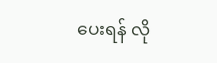ပေးရန် လို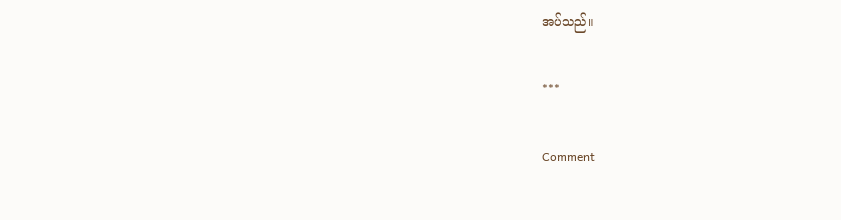အပ်သည်။

***

Comment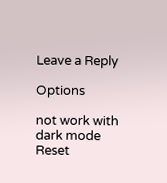Leave a Reply

Options

not work with dark mode
Reset